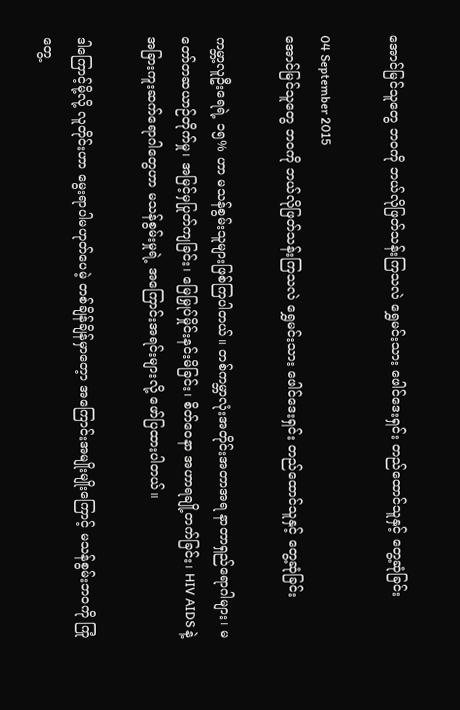အောင်မြင်သူတွေ ဘဝကို ဘယ်လိုဖြတ်သန်းကြသလဲ ရွှေမင်းသား ဖေါင်ဒေးရှင်း တည်ထောင်သူနှင့် တွေ့ဆုံခြင်း

04 September 2015
အောင်မြင်သူတွေ ဘဝကို ဘယ်လိုဖြတ်သန်းကြသလဲ ရွှေမင်းသား ဖေါင်ဒေးရှင်း တည်ထောင်သူနှင့် တွေ့ဆုံခြင်း

ကမ္ဘာ့လူဦးရေရဲ့ ၁၅% ဟာ မသန်စွမ်းသူများဖြစ်ကြပါတယ်။ တစ်ကမ္ဘာလုံးအတိုင်းအတာအရ နာတာရှည်ရောဂါများ၊ မတော်တဆယာဉ်တိုက်မှု၊ အမြင့်မှပြုတ်ကျခြင်း၊ မြေမြှုပ်မှိုင်းနင်းမိခြင်း၊ စိတ်ဝေနာ အဟာရချို့တက်ခြင်း၊ HIV AIDS နဲ့ အခြားကူးဆက်ရောဂါတွေဟာ မသန်စွမ်းမှုရဲ့ အကြောင်းအရင်းများလို့ ဖော်ပြထားပါတယ်။

ဒါကြောင့်မို့လို့ လူတိုင်းဟာ မွေးရာပါမဟုတ်ပေမဲ့ တစ်ချိန်ချိန်မှာတေ့ာ အကြောင်းအမျိုးမျိုးကြောင့် မသန်စွမ်းဘဝကို ကြုံတွေ့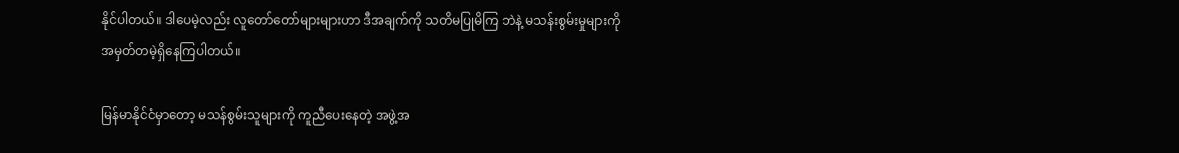နိုင်ပါတယ်။ ဒါပေမဲ့လည်း လူတော်တော်များများဟာ ဒီအချက်ကို သတိမပြုမိကြ ဘဲနဲ့ မသန်းစွမ်းမှုများကို အမှတ်တမဲ့ရှိနေကြပါတယ်။

မြန်မာနိုင်ငံမှာတော့ မသန်စွမ်းသူများကို ကူညီပေးနေတဲ့ အဖွဲ့အ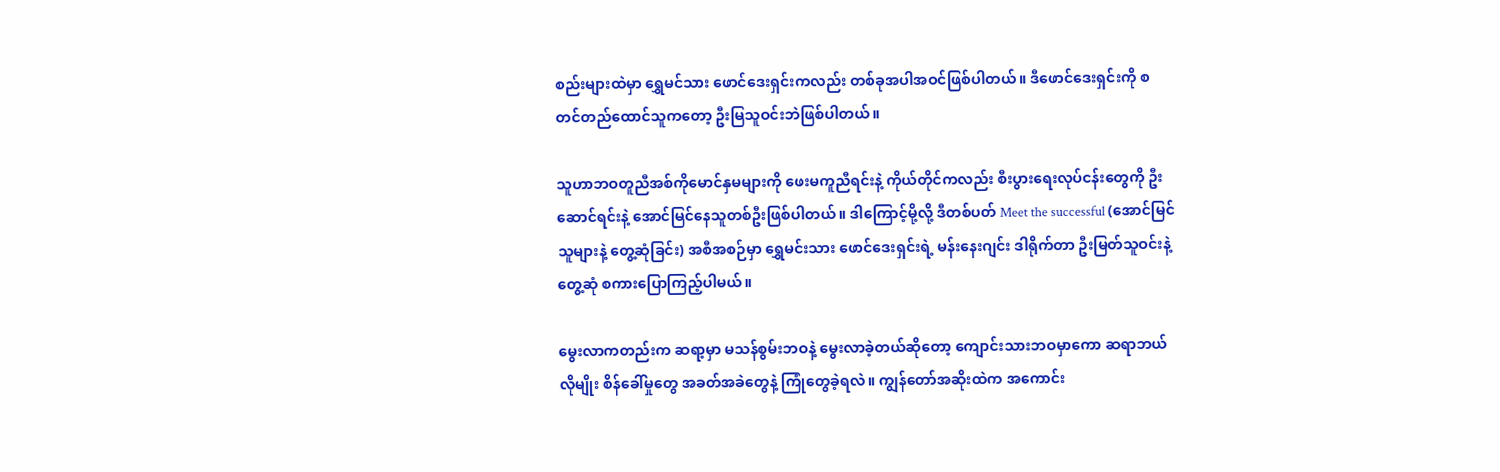စည်းများထဲမှာ ရွှေမင်သား ဖောင်ဒေးရှင်းကလည်း တစ်ခုအပါအဝင်ဖြစ်ပါတယ်။ ဒီဖောင်ဒေးရှင်းကို စတင်တည်ထောင်သူကတော့ ဦးမြသူဝင်းဘဲဖြစ်ပါတယ်။

သူဟာဘဝတူညီအစ်ကိုမောင်နှမများကို ဖေးမကူညီရင်းနဲ့ ကိုယ်တိုင်ကလည်း စီးပွားရေးလုပ်ငန်းတွေကို ဦးဆောင်ရင်းနဲ့ အောင်မြင်နေသူတစ်ဦးဖြစ်ပါတယ်။ ဒါကြောင့်မို့လို့ ဒီတစ်ပတ် Meet the successful (အောင်မြင်သူများနဲ့ တွေ့ဆုံခြင်း) အစီအစဉ်မှာ ရွှေမင်းသား ဖောင်ဒေးရှင်းရဲ့ မန်းနေးဂျင်း ဒါရိုက်တာ ဦးမြတ်သူဝင်းနဲ့ တွေ့ဆုံ စကားပြောကြည့်ပါမယ်။

မွေးလာကတည်းက ဆရာ့မှာ မသန်စွမ်းဘဝနဲ့ မွေးလာခဲ့တယ်ဆိုတော့ ကျောင်းသားဘဝမှာကော ဆရာဘယ်လိုမျိုး စိန်ခေါ်မှုတွေ အခတ်အခဲတွေနဲ့ ကြုံတွေခဲ့ရလဲ။ ကျွန်တော်အဆိုးထဲက အကောင်း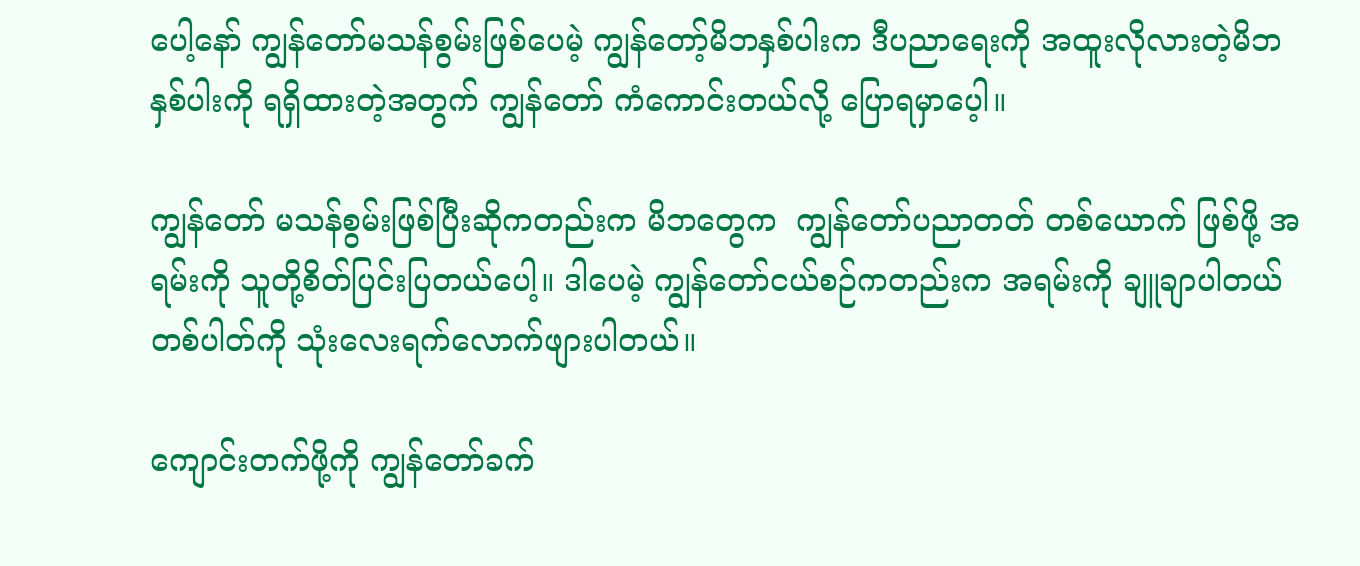ပေါ့နော် ကျွန်တော်မသန်စွမ်းဖြစ်ပေမဲ့ ကျွန်တော့်မိဘနှစ်ပါးက ဒီပညာရေးကို အထူးလိုလားတဲ့မိဘနှစ်ပါးကို ရရှိထားတဲ့အတွက် ကျွန်တော် ကံကောင်းတယ်လို့ ပြောရမှာပေ့ါ။

ကျွန်တော် မသန်စွမ်းဖြစ်ပြီးဆိုကတည်းက မိဘတွေက  ကျွန်တော်ပညာတတ် တစ်ယောက် ဖြစ်ဖို့ အရမ်းကို သူတို့စိတ်ပြင်းပြတယ်ပေါ့။ ဒါပေမဲ့ ကျွန်တော်ငယ်စဉ်ကတည်းက အရမ်းကို ချူချာပါတယ် တစ်ပါတ်ကို သုံးလေးရက်လောက်ဖျားပါတယ်။

ကျောင်းတက်ဖို့ကို ကျွန်တော်ခက်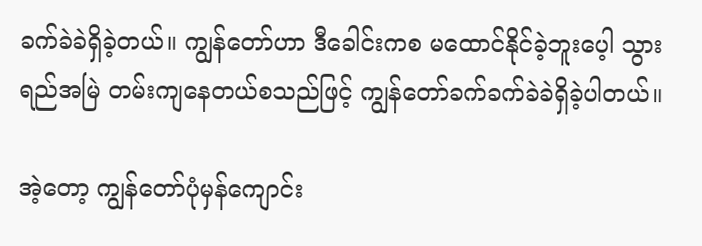ခက်ခဲခဲရှိခဲ့တယ်။ ကျွန်တော်ဟာ ဒီခေါင်းကစ မထောင်နိုင်ခဲ့ဘူးပေ့ါ သွားရည်အမြဲ တမ်းကျနေတယ်စသည်ဖြင့် ကျွန်တော်ခက်ခက်ခဲခဲရှိခဲ့ပါတယ်။

အဲ့တော့ ကျွန်တော်ပုံမှန်ကျောင်း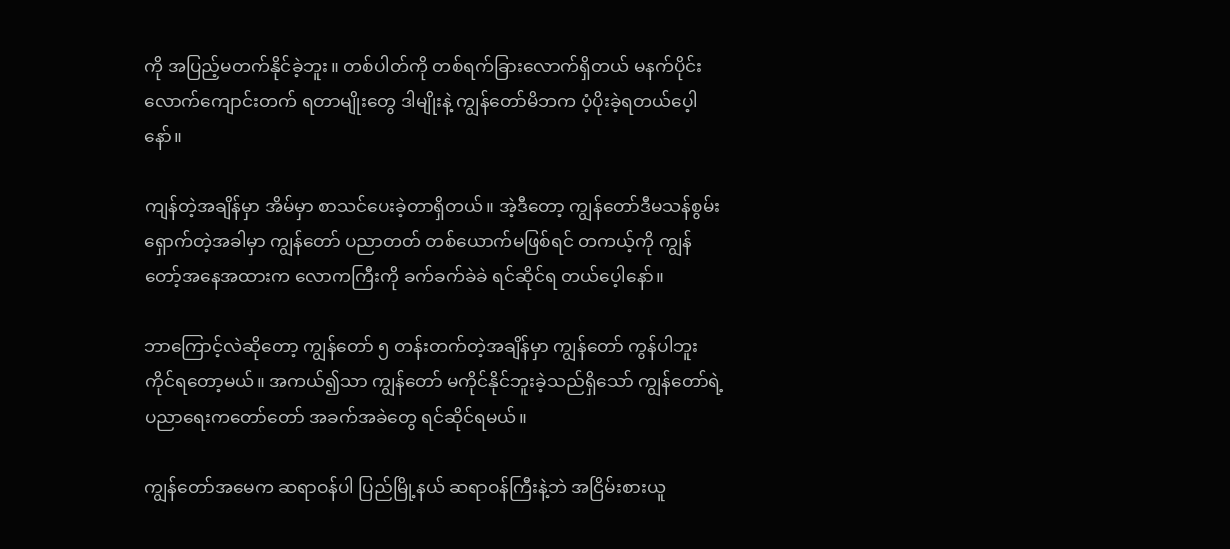ကို အပြည့်မတက်နိုင်ခဲ့ဘူး။ တစ်ပါတ်ကို တစ်ရက်ခြားလောက်ရှိတယ် မနက်ပိုင်းလောက်ကျောင်းတက် ရတာမျိုးတွေ ဒါမျိုးနဲ့ ကျွန်တော်မိဘက ပံ့ပိုးခဲ့ရတယ်ပေ့ါနော်။

ကျန်တဲ့အချိန်မှာ အိမ်မှာ စာသင်ပေးခဲ့တာရှိတယ်။ အဲ့ဒီတော့ ကျွန်တော်ဒီမသန်စွမ်းရှောက်တဲ့အခါမှာ ကျွန်တော် ပညာတတ် တစ်ယောက်မဖြစ်ရင် တကယ့်ကို ကျွန်တော့်အနေအထားက လောကကြီးကို ခက်ခက်ခဲခဲ ရင်ဆိုင်ရ တယ်ပေ့ါနော်။

ဘာကြောင့်လဲဆိုတော့ ကျွန်တော် ၅ တန်းတက်တဲ့အချိန်မှာ ကျွန်တော် ကွန်ပါဘူး ကိုင်ရတော့မယ်။ အကယ်၍သာ ကျွန်တော် မကိုင်နိုင်ဘူးခဲ့သည်ရှိသော် ကျွန်တော်ရဲ့ ပညာရေးကတော်တော် အခက်အခဲတွေ ရင်ဆိုင်ရမယ်။

ကျွန်တော်အမေက ဆရာဝန်ပါ ပြည်မြို့နယ် ဆရာဝန်ကြီးနဲ့ဘဲ အငြိမ်းစားယူ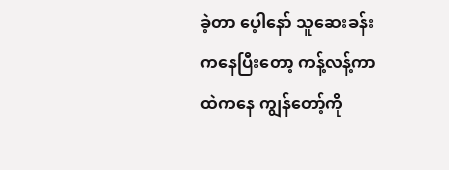ခဲ့တာ ပေ့ါနော် သူဆေးခန်းကနေပြီးတော့ ကန့်လန့်ကာထဲကနေ ကျွန်တော့်ကို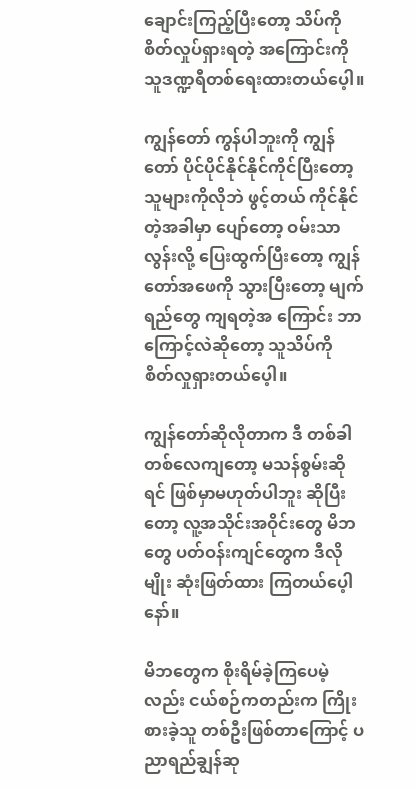ချောင်းကြည့်ပြီးတော့ သိပ်ကို စိတ်လှုပ်ရှားရတဲ့ အကြောင်းကို သူဒဏ္ဍရီတစ်ရေးထားတယ်ပေ့ါ။

ကျွန်တော် ကွန်ပါဘူးကို ကျွန်တော် ပိုင်ပိုင်နိုင်နိုင်ကိုင်ပြီးတော့ သူများကိုလိုဘဲ ဖွင့်တယ် ကိုင်နိုင်တဲ့အခါမှာ ပျော်တော့ ဝမ်းသာလွန်းလို့ ပြေးထွက်ပြီးတော့ ကျွန်တော်အဖေကို သွားပြီးတော့ မျက်ရည်တွေ ကျရတဲ့အ ကြောင်း ဘာကြောင့်လဲဆိုတော့ သူသိပ်ကို စိတ်လှုရှားတယ်ပေ့ါ။

ကျွန်တော်ဆိုလိုတာက ဒီ တစ်ခါတစ်လေကျတော့ မသန်စွမ်းဆိုရင် ဖြစ်မှာမဟုတ်ပါဘူး ဆိုပြီးတော့ လူ့အသိုင်းအဝိုင်းတွေ မိဘတွေ ပတ်ဝန်းကျင်တွေက ဒီလိုမျိုး ဆုံးဖြတ်ထား ကြတယ်ပေ့ါနော်။

မိဘတွေက စိုးရိမ်ခဲ့ကြပေမဲ့လည်း ငယ်စဉ်ကတည်းက ကြိုးစားခဲ့သူ တစ်ဦးဖြစ်တာကြောင့် ပညာရည်ချွန်ဆု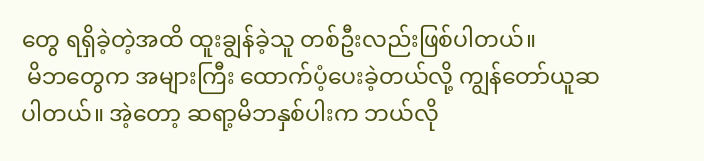တွေ ရရှိခဲ့တဲ့အထိ ထူးချွန်ခဲ့သူ တစ်ဦးလည်းဖြစ်ပါတယ်။
 မိဘတွေက အများကြီး ထောက်ပံ့ပေးခဲ့တယ်လို့ ကျွန်တော်ယူဆပါတယ်။ အဲ့တော့ ဆရာ့မိဘနှစ်ပါးက ဘယ်လို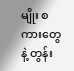မျိုး စကားတွေနဲ့ တွန်း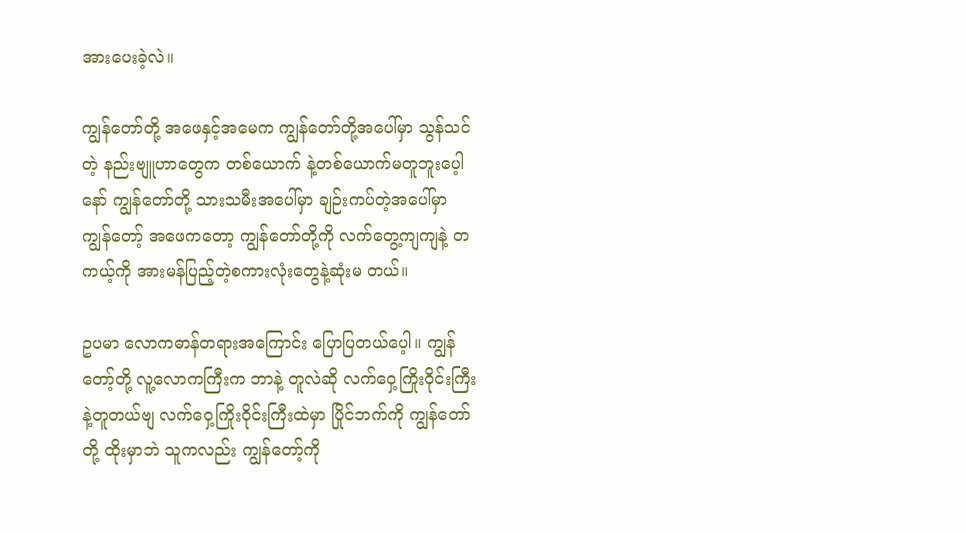အားပေးခဲ့လဲ။

ကျွန်တော်တို့ အဖေနှင့်အမေက ကျွန်တော်တို့အပေါ်မှာ သွန်သင်တဲ့ နည်းဗျူဟာတွေက တစ်ယောက် နဲ့တစ်ယောက်မတူဘူးပေ့ါနော် ကျွန်တော်တို့ သားသမီးအပေါ်မှာ ချဉ်းကပ်တဲ့အပေါ်မှာ ကျွန်တော့် အဖေကတော့ ကျွန်တော်တို့ကို လက်တွေ့ကျကျနဲ့ တကယ့်ကို အားမန်ပြည့်တဲ့စကားလုံးတွေနဲ့ဆုံးမ တယ်။

ဥပမာ လောကဓာန်တရားအကြောင်း ပြောပြတယ်ပေ့ါ။ ကျွန်တော့်တို့ လူ့လောကကြီးက ဘာနဲ့ တူလဲဆို လက်ဝှေ့ကြိုးဝိုင်းကြီးနဲ့တူတယ်ဗျ လက်ဝှေ့ကြိုးဝိုင်းကြီးထဲမှာ ပြိုင်ဘက်ကို ကျွန်တော်တို့ ထိုးမှာဘဲ သူကလည်း ကျွန်တော့်ကို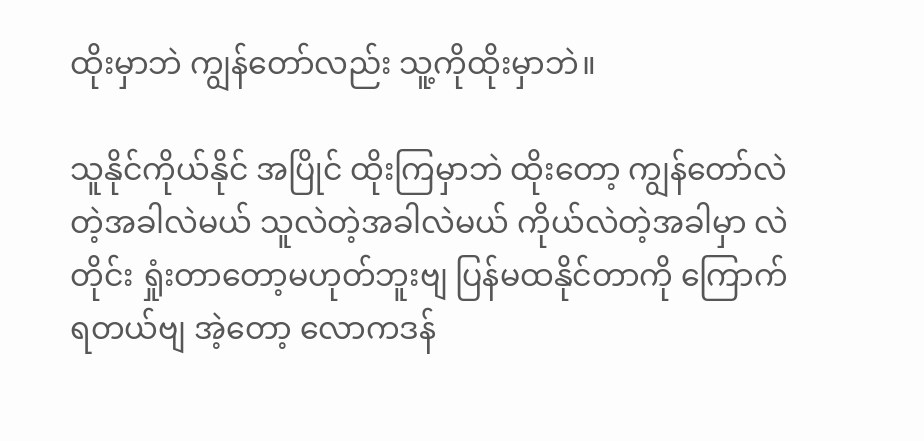ထိုးမှာဘဲ ကျွန်တော်လည်း သူ့ကိုထိုးမှာဘဲ။

သူနိုင်ကိုယ်နိုင် အပြိုင် ထိုးကြမှာဘဲ ထိုးတော့ ကျွန်တော်လဲတဲ့အခါလဲမယ် သူလဲတဲ့အခါလဲမယ် ကိုယ်လဲတဲ့အခါမှာ လဲတိုင်း ရှုံးတာတော့မဟုတ်ဘူးဗျ ပြန်မထနိုင်တာကို ကြောက်ရတယ်ဗျ အဲ့တော့ လောကဒန်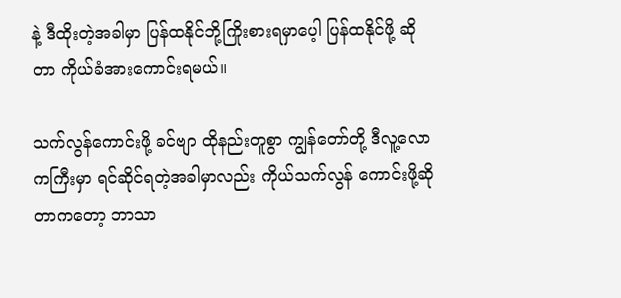နဲ့ ဒီထိုးတဲ့အခါမှာ ပြန်ထနိုင်ဘို့ကြိုးစားရမှာပေ့ါ ပြန်ထနိုင်ဖို့ ဆိုတာ ကိုယ်ခံအားကောင်းရမယ်။

သက်လွန်ကောင်းဖို့ ခင်ဗျာ ထိုနည်းတူစွာ ကျွန်တော်တို့ ဒီလူ့လောကကြီးမှာ ရင်ဆိုင်ရတဲ့အခါမှာလည်း ကိုယ်သက်လွန် ကောင်းဖို့ဆိုတာကတော့ ဘာသာ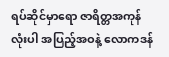ရပ်ဆိုင်မှာရော ဇာရိတ္တအကုန်လုံးပါ အပြည့်အဝနဲ့ လောကဒန်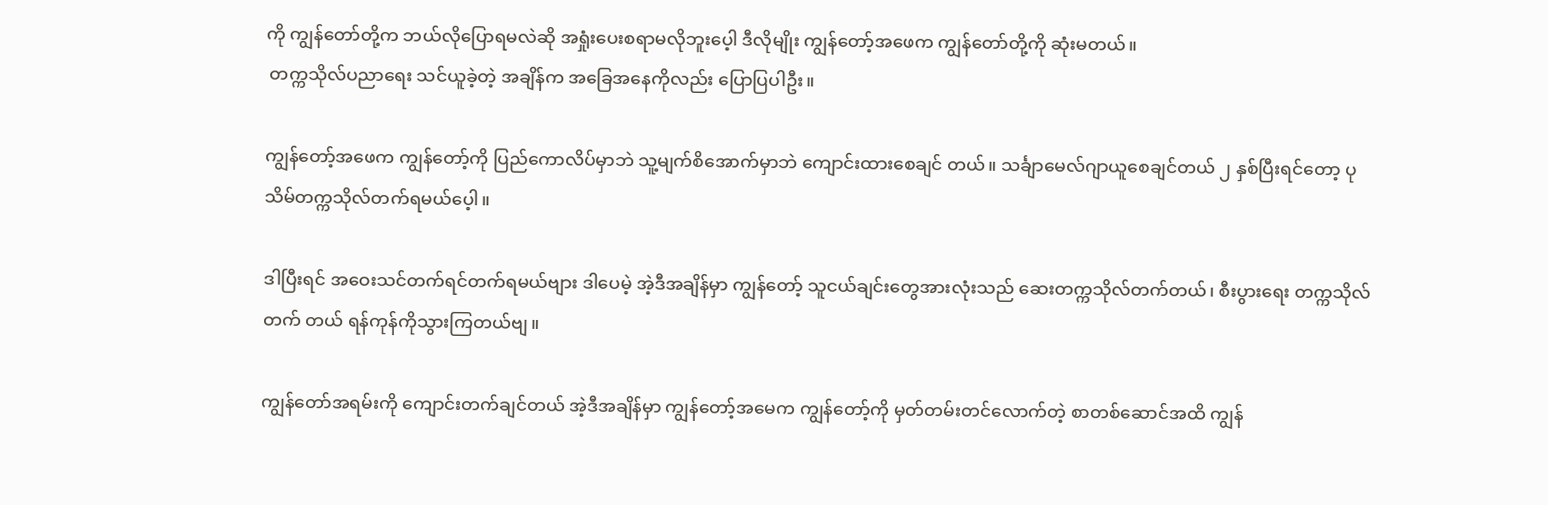ကို ကျွန်တော်တို့က ဘယ်လိုပြောရမလဲဆို အရှုံးပေးစရာမလိုဘူးပေ့ါ ဒီလိုမျိုး ကျွန်တော့်အဖေက ကျွန်တော်တို့ကို ဆုံးမတယ်။
 တက္ကသိုလ်ပညာရေး သင်ယူခဲ့တဲ့ အချိန်က အခြေအနေကိုလည်း ပြောပြပါဦး။

ကျွန်တော့်အဖေက ကျွန်တော့်ကို ပြည်ကောလိပ်မှာဘဲ သူ့မျက်စိအောက်မှာဘဲ ကျောင်းထားစေချင် တယ်။ သင်္ချာမေလ်ဂျာယူစေချင်တယ် ၂ နှစ်ပြီးရင်တော့ ပုသိမ်တက္ကသိုလ်တက်ရမယ်ပေ့ါ။

ဒါပြီးရင် အဝေးသင်တက်ရင်တက်ရမယ်ဗျား ဒါပေမဲ့ အဲ့ဒီအချိန်မှာ ကျွန်တော့် သူငယ်ချင်းတွေအားလုံးသည် ဆေးတက္ကသိုလ်တက်တယ်၊ စီးပွားရေး တက္ကသိုလ်တက် တယ် ရန်ကုန်ကိုသွားကြတယ်ဗျ။

ကျွန်တော်အရမ်းကို ကျောင်းတက်ချင်တယ် အဲ့ဒီအချိန်မှာ ကျွန်တော့်အမေက ကျွန်တော့်ကို မှတ်တမ်းတင်လောက်တဲ့ စာတစ်ဆောင်အထိ ကျွန်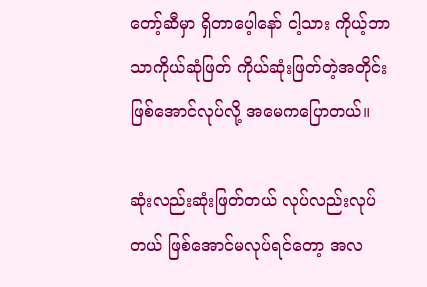တော့်ဆီမှာ ရှိတာပေ့ါနော် ငါ့သား ကိုယ့်ဘာသာကိုယ်ဆုံဖြတ် ကိုယ်ဆုံးဖြတ်တဲ့အတိုင်း ဖြစ်အောင်လုပ်လို့ အမေကပြောတယ်။

ဆုံးလည်းဆုံးဖြတ်တယ် လုပ်လည်းလုပ်တယ် ဖြစ်အောင်မလုပ်ရင်တော့ အလ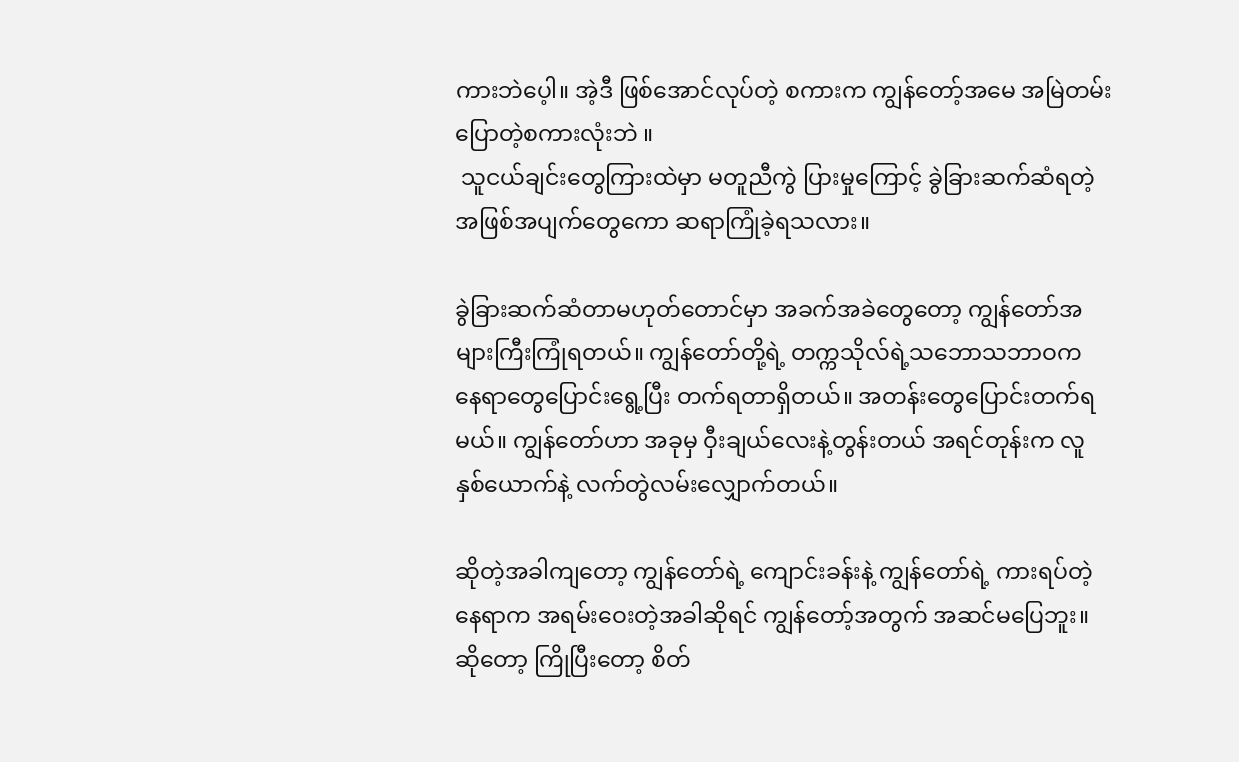ကားဘဲပေ့ါ။ အဲ့ဒီ ဖြစ်အောင်လုပ်တဲ့ စကားက ကျွန်တော့်အမေ အမြဲတမ်းပြောတဲ့စကားလုံးဘဲ ။
 သူငယ်ချင်းတွေကြားထဲမှာ မတူညီကွဲ ပြားမှုကြောင့် ခွဲခြားဆက်ဆံရတဲ့ အဖြစ်အပျက်တွေကော ဆရာကြုံခဲ့ရသလား။

ခွဲခြားဆက်ဆံတာမဟုတ်တောင်မှာ အခက်အခဲတွေတော့ ကျွန်တော်အများကြီးကြုံရတယ်။ ကျွန်တော်တို့ရဲ့ တက္ကသိုလ်ရဲ့သဘောသဘာဝက နေရာတွေပြောင်းရွေ့ပြီး တက်ရတာရှိတယ်။ အတန်းတွေပြောင်းတက်ရမယ်။ ကျွန်တော်ဟာ အခုမှ ဝှီးချယ်လေးနဲ့တွန်းတယ် အရင်တုန်းက လူနှစ်ယောက်နဲ့ လက်တွဲလမ်းလျှောက်တယ်။

ဆိုတဲ့အခါကျတော့ ကျွန်တော်ရဲ့ ကျောင်းခန်းနဲ့ ကျွန်တော်ရဲ့ ကားရပ်တဲ့နေရာက အရမ်းဝေးတဲ့အခါဆိုရင် ကျွန်တော့်အတွက် အဆင်မပြေဘူး။ ဆိုတော့ ကြိုပြီးတော့ စိတ်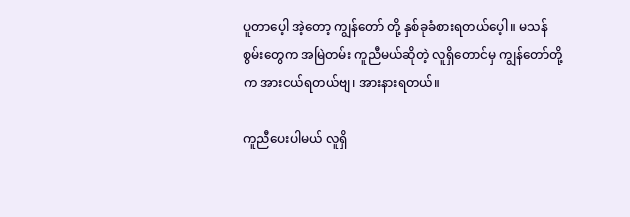ပူတာပေ့ါ အဲ့တော့ ကျွန်တော် တို့ နှစ်ခုခံစားရတယ်ပေ့ါ။ မသန်စွမ်းတွေက အမြဲတမ်း ကူညီမယ်ဆိုတဲ့ လူရှိတောင်မှ ကျွန်တော်တို့က အားငယ်ရတယ်ဗျ၊ အားနားရတယ်။

ကူညီပေးပါမယ် လူရှိ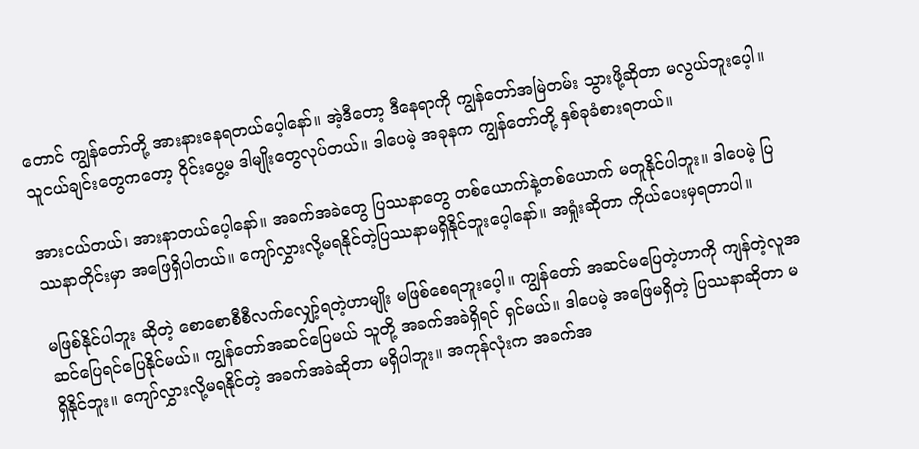တောင် ကျွန်တော်တို့ အားနားနေရတယ်ပေ့ါနော်။ အဲ့ဒီတော့ ဒီနေရာကို ကျွန်တော်အမြဲတမ်း သွားဖို့ဆိုတာ မလွယ်ဘူးပေ့ါ။ သူငယ်ချင်းတွေကတော့ ဝိုင်းပွေ့မ ဒါမျိုးတွေလုပ်တယ်။ ဒါပေမဲ့ အခုနက ကျွန်တော်တို့ နှစ်ခုခံစားရတယ်။

အားငယ်တယ်၊ အားနာတယ်ပေ့ါနော်။ အခက်အခဲတွေ ပြဿနာတွေ တစ်ယောက်နဲ့တစ်ယောက် မတူနိုင်ပါဘူး။ ဒါပေမဲ့ ပြဿနာတိုင်းမှာ အဖြေရှိပါတယ်။ ကျော်လွှားလို့မရနိုင်တဲ့ပြဿနာမရှိနိုင်ဘူးပေ့ါနော်။ အရှုံးဆိုတာ ကိုယ်ပေးမှရတာပါ။

မဖြစ်နိုင်ပါဘူး ဆိုတဲ့ စောစောစီစီလက်လျှော့်ရတဲ့ဟာမျိုး မဖြစ်စေရဘူးပေ့ါ။ ကျွန်တော် အဆင်မပြေတဲ့ဟာကို ကျန်တဲ့လူအဆင်ပြေရင်ပြေနိုင်မယ်။ ကျွန်တော်အဆင်ပြေမယ် သူတို့ အခက်အခဲရှိရင် ရှင်မယ်။ ဒါပေမဲ့ အဖြေမရှိတဲ့ ပြဿနာဆိုတာ မရှိနိုင်ဘူး။ ကျော်လွှားလို့မရနိုင်တဲ့ အခက်အခဲဆိုတာ မရှိပါဘူး။ အကုန်လုံးက အခက်အ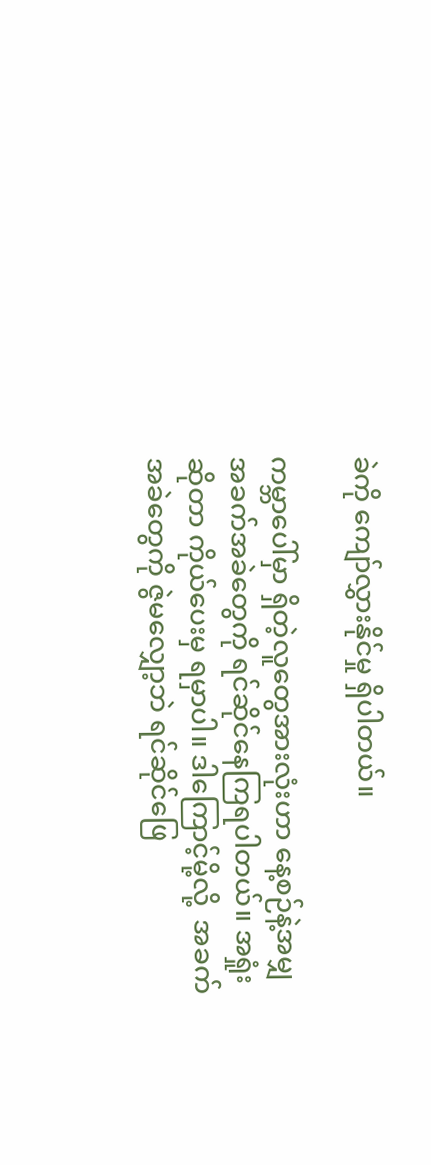ခဲကို ကျော်လွှားနိုင်မှု ရှိပါတယ်။

ကမ္ဘာပေါ်မှာ ရှိတဲ့လူတွေအားလုံးဟာ နေ့စဉ်နဲ့အမျှအခက်အခဲတွေကို ရင်ဆိုင်နေကြရပါတယ်။ အရှုံးဆိုတာ ကိုယ်ပေးမှ ရမှာပါ။ ဒါကြောင့်မို့လို့  အခက်အခဲတွေကို ဇွဲမလျှော့ဘဲ ရင်ဆိုင်ဖြေ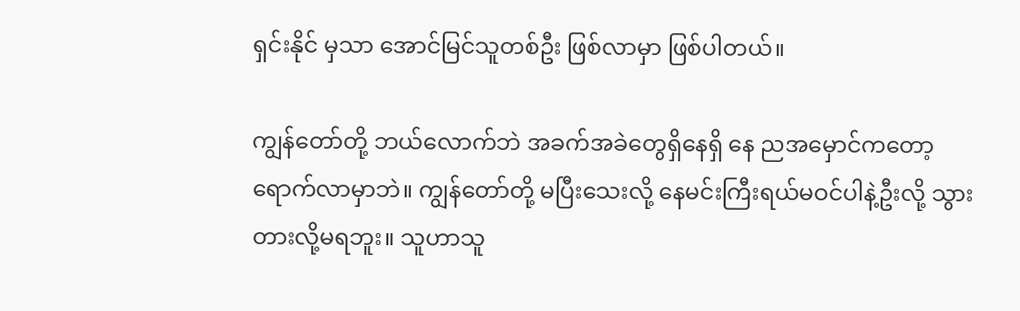ရှင်းနိုင် မှသာ အောင်မြင်သူတစ်ဦး ဖြစ်လာမှာ ဖြစ်ပါတယ်။

ကျွန်တော်တို့ ဘယ်လောက်ဘဲ အခက်အခဲတွေရှိနေရှိ နေ ညအမှောင်ကတော့ ရောက်လာမှာဘဲ။ ကျွန်တော်တို့ မပြီးသေးလို့ နေမင်းကြီးရယ်မဝင်ပါနဲ့ဦးလို့ သွားတားလို့မရဘူး။ သူဟာသူ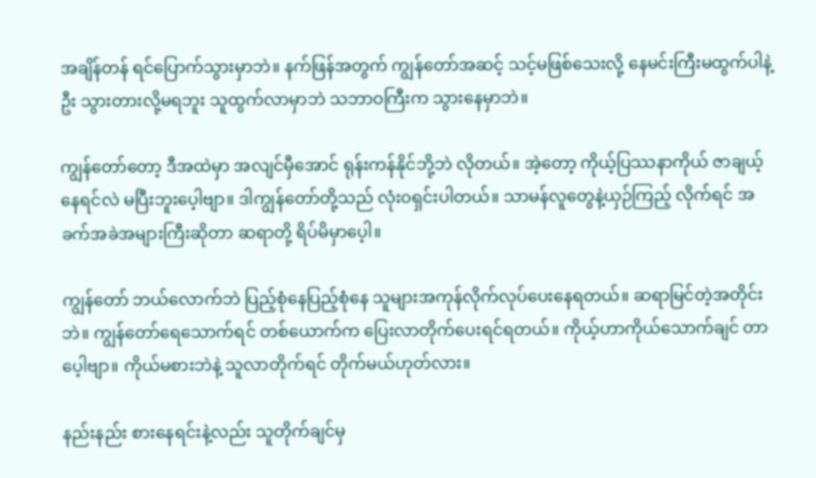အချိန်တန် ရင်ပြောက်သွားမှာဘဲ။ နက်ဖြန်အတွက် ကျွန်တော်အဆင့် သင့်မဖြစ်သေးလို့ နေမင်းကြီးမထွက်ပါနဲ့ဦး သွားတားလို့မရဘူး သူထွက်လာမှာဘဲ သဘာဝကြီးက သွားနေမှာဘဲ။

ကျွန်တော်တော့ ဒီအထဲမှာ အလျင်မှီအောင် ရုန်းကန်နိုင်ဘို့ဘဲ လိုတယ်။ အဲ့တော့ ကိုယ့်ပြဿနာကိုယ် ဇာချယ့်နေရင်လဲ မပြီးဘူးပေ့ါဗျာ။ ဒါကျွန်တော်တို့သည် လုံးဝရှင်းပါတယ်။ သာမန်လူတွေနဲ့ယှဉ်ကြည့် လိုက်ရင် အခက်အခဲအများကြီးဆိုတာ ဆရာတို့ ရိပ်မိမှာပေ့ါ။

ကျွန်တော် ဘယ်လောက်ဘဲ ပြည့်စုံနေပြည့်စုံနေ သူများအကုန်လိုက်လုပ်ပေးနေရတယ်။ ဆရာမြင်တဲ့အတိုင်းဘဲ။ ကျွန်တော်ရေသောက်ရင် တစ်ယောက်က ပြေးလာတိုက်ပေးရင်ရတယ်။ ကိုယ့်ဟာကိုယ်သောက်ချင် တာပေ့ါဗျာ။ ကိုယ်မစားဘဲနဲ့ သူလာတိုက်ရင် တိုက်မယ်ဟုတ်လား။

နည်းနည်း စားနေရင်းနဲ့လည်း သူတိုက်ချင်မှ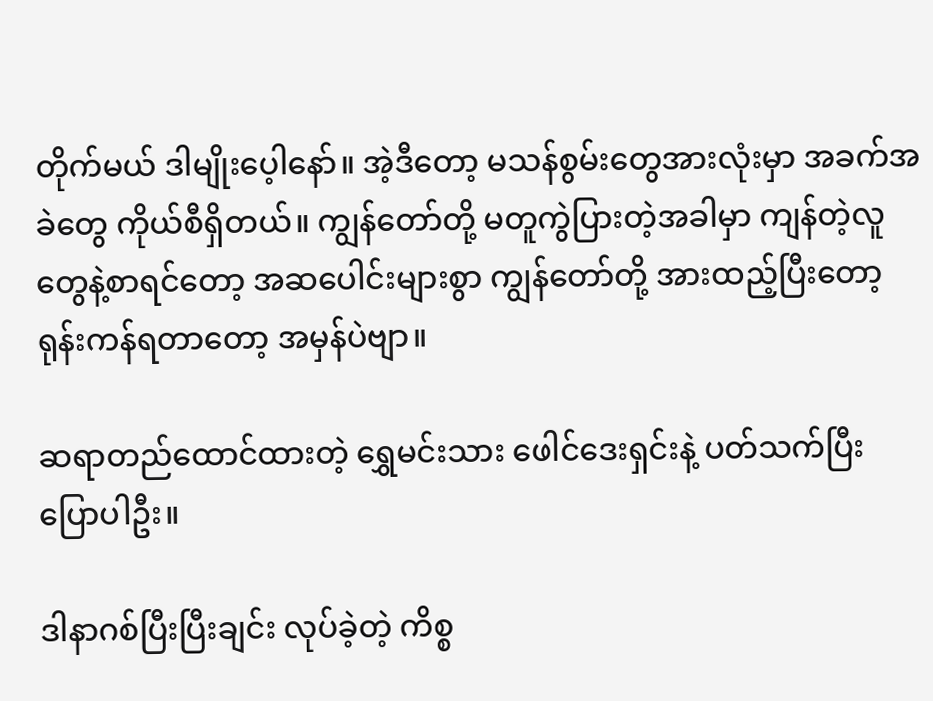တိုက်မယ် ဒါမျိုးပေ့ါနော်။ အဲ့ဒီတော့ မသန်စွမ်းတွေအားလုံးမှာ အခက်အခဲတွေ ကိုယ်စီရှိတယ်။ ကျွန်တော်တို့ မတူကွဲပြားတဲ့အခါမှာ ကျန်တဲ့လူတွေနဲ့စာရင်တော့ အဆပေါင်းများစွာ ကျွန်တော်တို့ အားထည့်ပြီးတော့ ရုန်းကန်ရတာတော့ အမှန်ပဲဗျာ။

ဆရာတည်ထောင်ထားတဲ့ ရွှေမင်းသား ဖေါင်ဒေးရှင်းနဲ့ ပတ်သက်ပြီး ပြောပါဦး။

ဒါနာဂစ်ပြီးပြီးချင်း လုပ်ခဲ့တဲ့ ကိစ္စ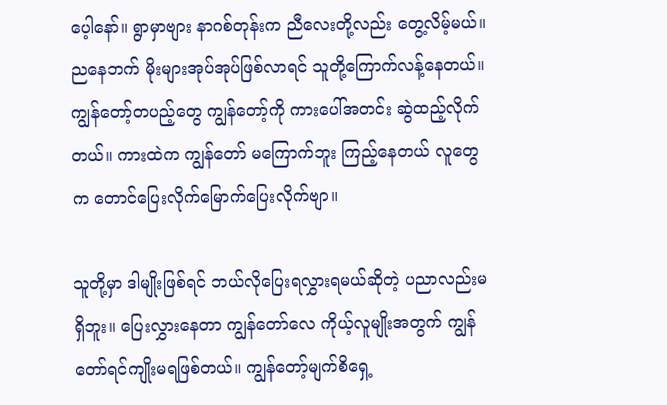ပေ့ါနော်။ ရွာမှာဗျား နာဂစ်တုန်းက ညီလေးတို့လည်း တွေ့လိမ့်မယ်။ ညနေဘက် မိုးများအုပ်အုပ်ဖြစ်လာရင် သူတို့ကြောက်လန့်နေတယ်။ ကျွန်တော့်တပည့်တွေ ကျွန်တော့်ကို ကားပေါ်အတင်း ဆွဲထည့်လိုက်တယ်။ ကားထဲက ကျွန်တော် မကြောက်ဘူး ကြည့်နေတယ် လူတွေက တောင်ပြေးလိုက်မြောက်ပြေးလိုက်ဗျာ။

သူတို့မှာ ဒါမျိုးဖြစ်ရင် ဘယ်လိုပြေးရလွှားရမယ်ဆိုတဲ့ ပညာလည်းမရှိဘူး။ ပြေးလွှားနေတာ ကျွန်တော်လေ ကိုယ့်လူမျိုးအတွက် ကျွန်တော်ရင်ကျိုးမရဖြစ်တယ်။ ကျွန်တော့်မျက်စိရှေ့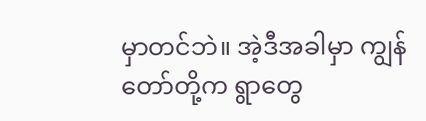မှာတင်ဘဲ။ အဲ့ဒီအခါမှာ ကျွန်တော်တို့က ရွာတွေ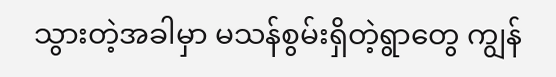သွားတဲ့အခါမှာ မသန်စွမ်းရှိတဲ့ရွာတွေ ကျွန်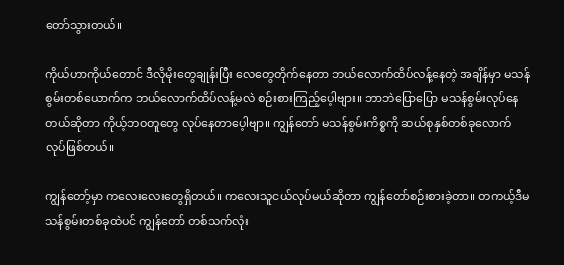တော်သွားတယ်။

ကိုယ်ဟာကိုယ်တောင် ဒီလိုမိုးတွေချုန်းပြီး လေတွေတိုက်နေတာ ဘယ်လောက်ထိပ်လန့်နေတဲ့ အချိန်မှာ မသန်စွမ်းတစ်ယောက်က ဘယ်လောက်ထိပ်လန့်မလဲ စဉ်းစားကြည့်ပေ့ါဗျား။ ဘာဘဲပြောပြော မသန်စွမ်းလုပ်နေတယ်ဆိုတာ ကိုယ့်ဘဝတူတွေ လုပ်နေတာပေ့ါဗျာ။ ကျွန်တော် မသန်စွမ်းကိစ္စကို ဆယ်စုနှစ်တစ်ခုလောက် လုပ်ဖြစ်တယ်။

ကျွန်တော့်မှာ ကလေးလေးတွေရှိတယ်။ ကလေးသူငယ်လုပ်မယ်ဆိုတာ ကျွန်တော်စဉ်းစားခဲ့တာ။ တကယ့်ဒီမသန်စွမ်းတစ်ခုထဲပင် ကျွန်တော် တစ်သက်လုံး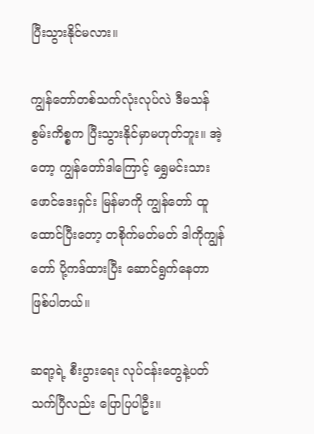ပြီးသွားနိုင်မလား။

ကျွန်တော်တစ်သက်လုံးလုပ်လဲ ဒီမသန်စွမ်းကိစ္စက ပြီးသွားနိုင်မှာမဟုတ်ဘူး။ အဲ့တော့ ကျွန်တော်ဒါကြောင့် ရွှေမင်းသားဖောင်ဒေးရှင်း မြန်မာကို ကျွန်တော် ထူထောင်ပြီးတော့ တစိုက်မတ်မတ် ဒါကိုကျွန်တော် ပို့ကဒ်ထားပြီး ဆောင်ရွက်နေတာ ဖြစ်ပါတယ်။

ဆရာ့ရဲ့ စီးပွားရေး လုပ်ငန်းတွေနဲ့ပတ်သက်ပြီလည်း ပြောပြပါဦး။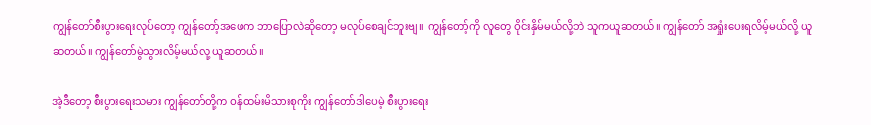ကျွန်တော်စီးပွားရေးလုပ်တော့ ကျွန်တော့်အဖေက ဘာပြောလဲဆိုတော့ မလုပ်စေချင်ဘူးဗျ။ ကျွန်တော့်ကို လူတွေ ဝိုင်းနှိမ်မယ်လို့ဘဲ သူကယူဆတယ်။ ကျွန်တော် အရှုံးပေးရလိမ့်မယ်လို့ ယူဆတယ်။ ကျွန်တော်မွဲသွားလိမ့်မယ်လု့ ယူဆတယ်။

အဲ့ဒီတော့ စီးပွားရေးသမား ကျွန်တော်တို့က ဝန်ထမ်းမိသားစုကိုး ကျွန်တော်ဒါပေမဲ့ စီးပွားရေး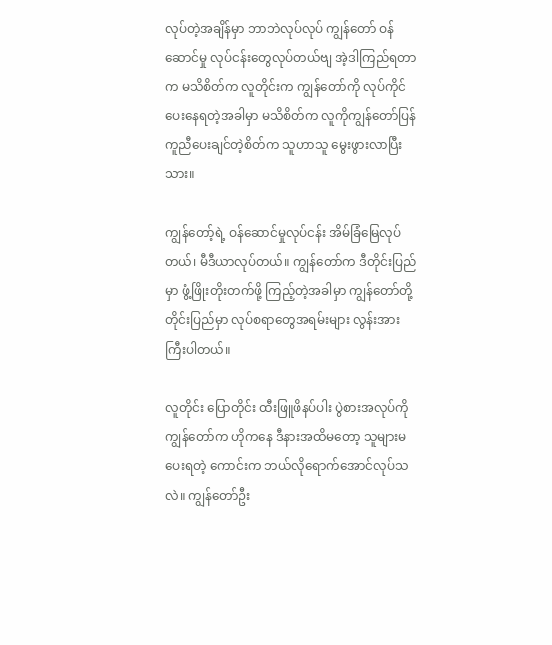လုပ်တဲ့အချိန်မှာ ဘာဘဲလုပ်လုပ် ကျွန်တော် ဝန်ဆောင်မှု လုပ်ငန်းတွေလုပ်တယ်ဗျ အဲ့ဒါကြည်ရတာက မသိစိတ်က လူတိုင်းက ကျွန်တော်ကို လုပ်ကိုင်ပေးနေရတဲ့အခါမှာ မသိစိတ်က လူကိုကျွန်တော်ပြန်ကူညီပေးချင်တဲ့စိတ်က သူဟာသူ မွေးဖွားလာပြီးသား။

ကျွန်တော့်ရဲ့ ဝန်ဆောင်မှုလုပ်ငန်း အိမ်ခြံမြေလုပ်တယ်၊ မီဒီယာလုပ်တယ်။ ကျွန်တော်က ဒီတိုင်းပြည်မှာ ဖွံ့ဖြိုးတိုးတက်ဖို့ ကြည့်တဲ့အခါမှာ ကျွန်တော်တို့တိုင်းပြည်မှာ လုပ်စရာတွေအရမ်းများ လွန်းအားကြီးပါတယ်။

လူတိုင်း ပြောတိုင်း ထီးဖြူဖိနပ်ပါး ပွဲစားအလုပ်ကို ကျွန်တော်က ဟိုကနေ ဒီနားအထိမတော့ သူများမပေးရတဲ့ ကောင်းက ဘယ်လိုရောက်အောင်လုပ်သလဲ။ ကျွန်တော်ဦး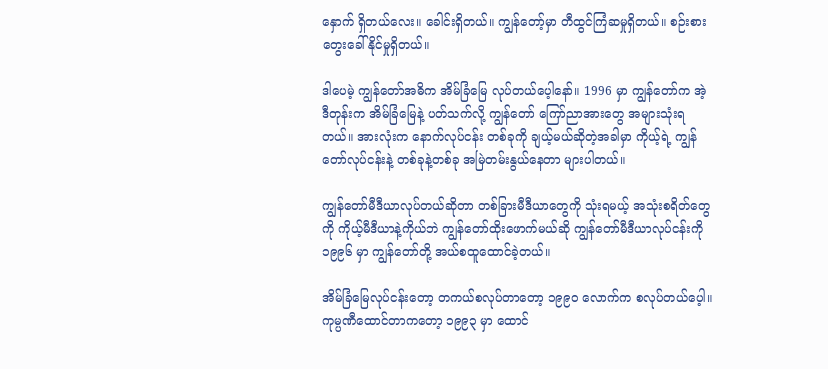နှောက် ရှိတယ်လေး။ ခေါင်းရှိတယ်။ ကျွန်တော့်မှာ တီထွင်ကြံဆမှုရှိတယ်။ စဉ်းစားတွေးခေါ်နိုင်မှုရှိတယ်။

ဒါပေမဲ့ ကျွန်တော်အဓိက အိမ်ခြံမြေ လုပ်တယ်ပေ့ါနော်။ 1996 မှာ ကျွန်တော်က အဲ့ဒီတုန်းက အိမ်ခြံမြေနဲ့ ပတ်သက်လို့ ကျွန်တော် ကြော်ညာအားတွေ အများသုံးရတယ်။ အားလုံးက နောက်လုပ်ငန်း တစ်ခုကို ချယ့်မယ်ဆိုတဲ့အခါမှာ ကိုယ့်ရဲ့ ကျွန်တော်လုပ်ငန်းနဲ့ တစ်ခုနဲ့တစ်ခု အမြဲတမ်းနွယ်နေတာ များပါတယ်။

ကျွန်တော်မီဒီယာလုပ်တယ်ဆိုတာ တစ်ခြားမီဒီယာတွေကို သုံးရမယ့် အသုံးစရိတ်တွေကို ကိုယ့်မီဒီယာနဲ့ကိုယ်ဘဲ ကျွန်တော်ထိုးဖောက်မယ်ဆို ကျွန်တော်မီဒီယာလုပ်ငန်းကို ၁၉၉၆ မှာ ကျွန်တော်တို့ အယ်စထူထောင်ခဲ့တယ်။

အိမ်ခြံမြေလုပ်ငန်းတော့ တကယ်စလုပ်တာတော့ ၁၉၉၀ လောက်က စလုပ်တယ်ပေ့ါ။ ကုမ္ပဏီထောင်တာကတော့ ၁၉၉၃ မှာ ထောင်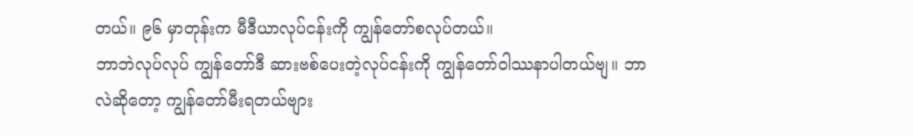တယ်။ ၉၆ မှာတုန်းက မီဒီယာလုပ်ငန်းကို ကျွန်တော်စလုပ်တယ်။
ဘာဘဲလုပ်လုပ် ကျွန်တော်ဒီ ဆားဗစ်ပေးတဲ့လုပ်ငန်းကို ကျွန်တော်ဝါဿနာပါတယ်ဗျ။ ဘာလဲဆိုတော့ ကျွန်တော်မီးရတယ်ဗျား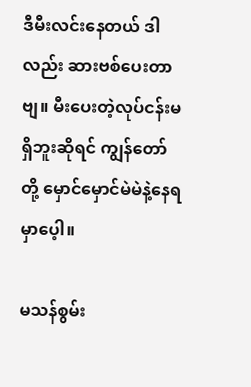ဒီမီးလင်းနေတယ် ဒါလည်း ဆားဗစ်ပေးတာဗျ။ မီးပေးတဲ့လုပ်ငန်းမရှိဘူးဆိုရင် ကျွန်တော်တို့ မှောင်မှောင်မဲမဲနဲ့နေရမှာပေ့ါ။

မသန်စွမ်း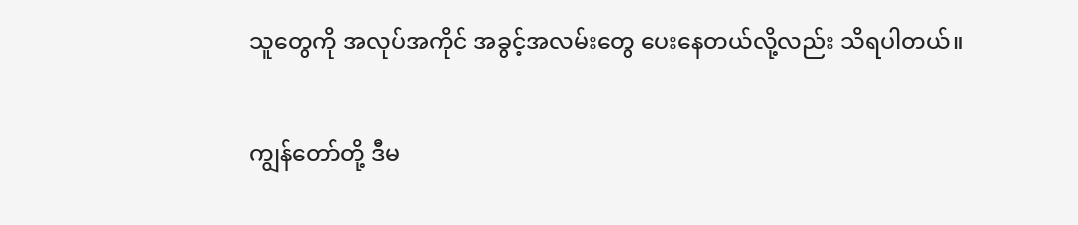သူတွေကို အလုပ်အကိုင် အခွင့်အလမ်းတွေ ပေးနေတယ်လို့လည်း သိရပါတယ်။

ကျွန်တော်တို့ ဒီမ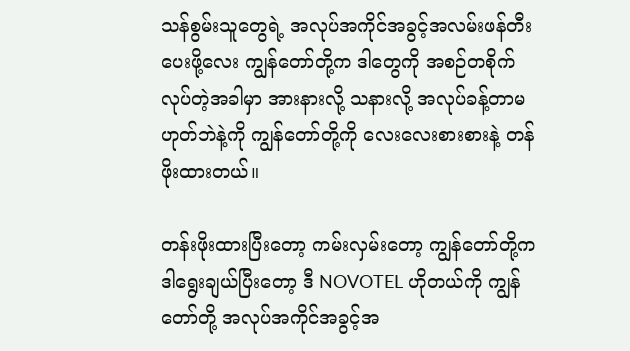သန်စွမ်းသူတွေရဲ့ အလုပ်အကိုင်အခွင့်အလမ်းဖန်တီးပေးဖို့လေး ကျွန်တော်တို့က ဒါတွေကို အစဉ်တစိုက်လုပ်တဲ့အခါမှာ အားနားလို့ သနားလို့ အလုပ်ခန့်တာမဟုတ်ဘဲနဲ့ကို ကျွန်တော်တို့ကို လေးလေးစားစားနဲ့ တန်ဖိုးထားတယ်။

တန်းဖိုးထားပြီးတော့ ကမ်းလှမ်းတော့ ကျွန်တော်တို့က ဒါရွေးချယ်ပြီးတော့ ဒီ NOVOTEL ဟိုတယ်ကို ကျွန်တော်တို့ အလုပ်အကိုင်အခွင့်အ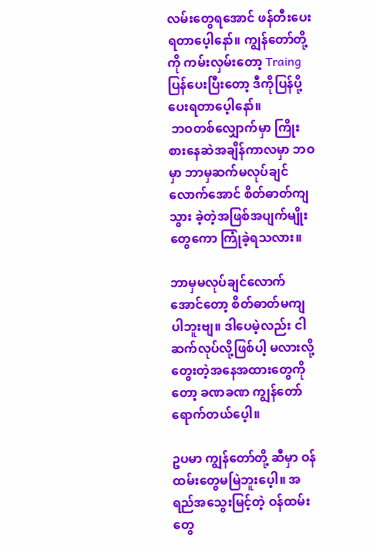လမ်းတွေရအောင် ဖန်တီးပေးရတာပေ့ါနော်။ ကျွန်တော်တို့ကို ကမ်းလှမ်းတော့ Traing ပြန်ပေးပြီးတော့ ဒီကိုပြန်ပို့ပေးရတာပေ့ါနော်။
 ဘဝတစ်လျှောက်မှာ ကြိုးစားနေဆဲအချိန်ကာလမှာ ဘဝမှာ ဘာမှဆက်မလုပ်ချင်လောက်အောင် စိတ်ဓာတ်ကျသွား ခဲ့တဲ့အဖြစ်အပျက်မျိုးတွေကော ကြုံခဲ့ရသလား။

ဘာမှမလုပ်ချင်လောက်အောင်တော့ စိတ်ဓာတ်မကျပါဘူးဗျ။ ဒါပေမဲ့လည်း ငါဆက်လုပ်လို့ဖြစ်ပါ့ မလားလို့ တွေးတဲ့အနေအထားတွေကိုတော့ ခဏခဏ ကျွန်တော်ရောက်တယ်ပေ့ါ။

ဥပမာ ကျွန်တော်တို့ ဆီမှာ ဝန်ထမ်းတွေမမြဲဘူးပေ့ါ။ အရည်အသွေးမြင့်တဲ့ ဝန်ထမ်းတွေ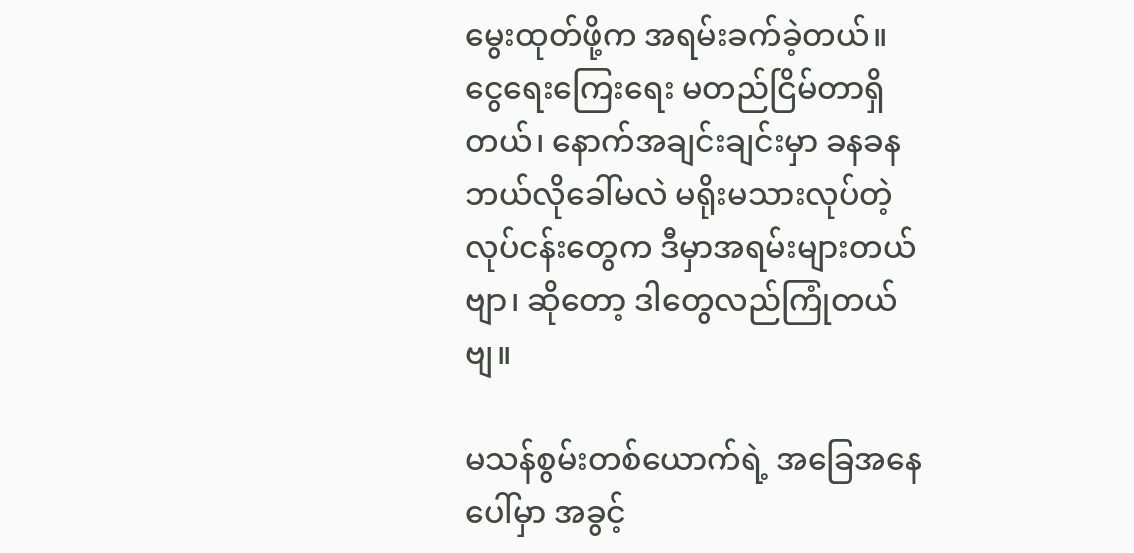မွေးထုတ်ဖို့က အရမ်းခက်ခဲ့တယ်။ ငွေရေးကြေးရေး မတည်ငြိမ်တာရှိတယ်၊ နောက်အချင်းချင်းမှာ ခနခန ဘယ်လိုခေါ်မလဲ မရိုးမသားလုပ်တဲ့ လုပ်ငန်းတွေက ဒီမှာအရမ်းများတယ်ဗျာ၊ ဆိုတော့ ဒါတွေလည်ကြုံတယ်ဗျ။

မသန်စွမ်းတစ်ယောက်ရဲ့ အခြေအနေပေါ်မှာ အခွင့်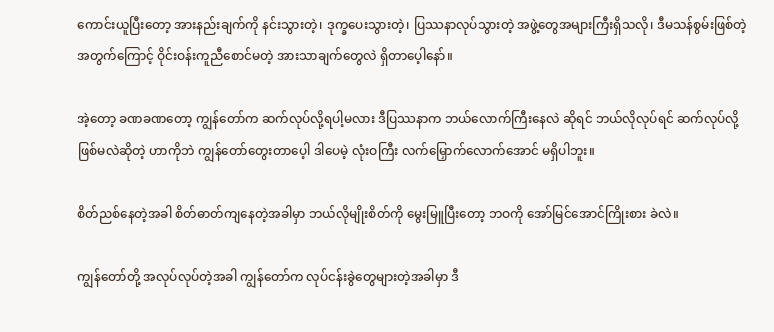ကောင်းယူပြီးတော့ အားနည်းချက်ကို နင်းသွားတဲ့၊ ဒုက္ခပေးသွားတဲ့၊ ပြဿနာလုပ်သွားတဲ့ အဖွဲ့တွေအများကြီးရှိသလို၊ ဒီမသန်စွမ်းဖြစ်တဲ့အတွက်ကြောင့် ဝိုင်းဝန်းကူညီစောင်မတဲ့ အားသာချက်တွေလဲ ရှိတာပေ့ါနော်။

အဲ့တော့ ခဏခဏတော့ ကျွန်တော်က ဆက်လုပ်လို့ရပါ့မလား ဒီပြဿနာက ဘယ်လောက်ကြီးနေလဲ ဆိုရင် ဘယ်လိုလုပ်ရင် ဆက်လုပ်လို့ဖြစ်မလဲဆိုတဲ့ ဟာကိုဘဲ ကျွန်တော်တွေးတာပေ့ါ ဒါပေမဲ့ လုံးဝကြီး လက်မြှောက်လောက်အောင် မရှိပါဘူး။

စိတ်ညစ်နေတဲ့အခါ စိတ်ဓာတ်ကျနေတဲ့အခါမှာ ဘယ်လိုမျိုးစိတ်ကို မွေးမြူပြီးတော့ ဘဝကို အော်မြင်အောင်ကြိုးစား ခဲလဲ။

ကျွန်တော်တို့ အလုပ်လုပ်တဲ့အခါ ကျွန်တော်က လုပ်ငန်းခွဲတွေများတဲ့အခါမှာ ဒီ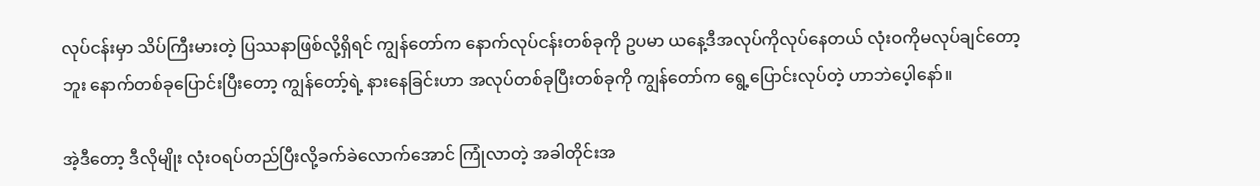လုပ်ငန်းမှာ သိပ်ကြီးမားတဲ့ ပြဿနာဖြစ်လို့ရှိရင် ကျွန်တော်က နောက်လုပ်ငန်းတစ်ခုကို ဥပမာ ယနေ့ဒီအလုပ်ကိုလုပ်နေတယ် လုံးဝကိုမလုပ်ချင်တော့ဘူး နောက်တစ်ခုပြောင်းပြီးတော့ ကျွန်တော့်ရဲ့ နားနေခြင်းဟာ အလုပ်တစ်ခုပြီးတစ်ခုကို ကျွန်တော်က ရွေ့ပြောင်းလုပ်တဲ့ ဟာဘဲပေ့ါနော်။

အဲ့ဒီတော့ ဒီလိုမျိုး လုံးဝရပ်တည်ပြီးလို့ခက်ခဲလောက်အောင် ကြုံလာတဲ့ အခါတိုင်းအ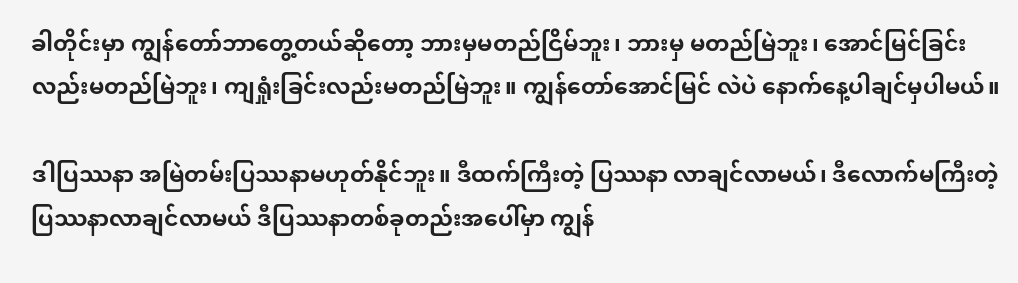ခါတိုင်းမှာ ကျွန်တော်ဘာတွေ့တယ်ဆိုတော့ ဘားမှမတည်ငြိမ်ဘူး၊ ဘားမှ မတည်မြဲဘူး၊ အောင်မြင်ခြင်းလည်းမတည်မြဲဘူး၊ ကျရှုံးခြင်းလည်းမတည်မြဲဘူး။ ကျွန်တော်အောင်မြင် လဲပဲ နောက်နေ့ပါချင်မှပါမယ်။

ဒါပြဿနာ အမြဲတမ်းပြဿနာမဟုတ်နိုင်ဘူး။ ဒီထက်ကြီးတဲ့ ပြဿနာ လာချင်လာမယ်၊ ဒီလောက်မကြီးတဲ့ ပြဿနာလာချင်လာမယ် ဒီပြဿနာတစ်ခုတည်းအပေါ်မှာ ကျွန်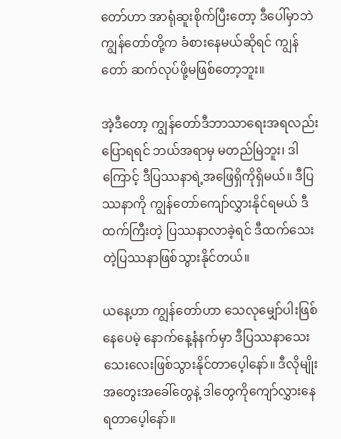တော်ဟာ အာရုံဆူးစိုက်ပြီးတော့ ဒီပေါ်မှာဘဲ ကျွန်တော်တို့က ခံစားနေမယ်ဆိုရင် ကျွန်တော် ဆက်လုပ်ဖို့မဖြစ်တော့ဘူး။

အဲ့ဒီတော့ ကျွန်တော်ဒီဘာသာရေးအရလည်းပြောရရင် ဘယ်အရာမှ မတည်မြဲဘူး၊ ဒါကြောင့် ဒီပြဿနာရဲ့အဖြေရှိကိုရှိမယ်။ ဒီပြဿနာကို ကျွန်တော်ကျော်လွှားနိုင်ရမယ် ဒီထက်ကြီးတဲ့ ပြဿနာလာခဲ့ရင် ဒီထက်သေးတဲ့ပြဿနာဖြစ်သွားနိုင်တယ်။

ယနေ့ဟာ ကျွန်တော်ဟာ သေလုမျှော်ပါးဖြစ်နေပေမဲ့ နောက်နေ့နံနက်မှာ ဒီပြဿနာသေးသေးလေးဖြစ်သွားနိုင်တာပေ့ါနော်။ ဒီလိုမျိုးအတွေးအခေါ်တွေနဲ့ ဒါတွေကိုကျော်လွှားနေရတာပေ့ါနော်။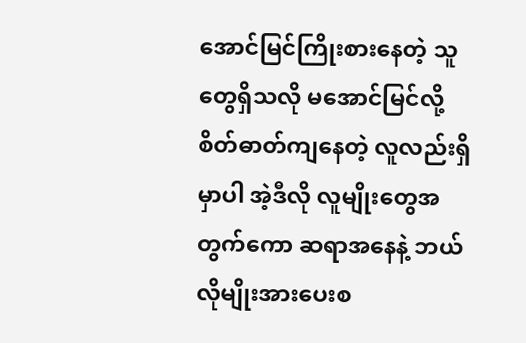အောင်မြင်ကြိုးစားနေတဲ့ သူတွေရှိသလို မအောင်မြင်လို့ စိတ်ဓာတ်ကျနေတဲ့ လူလည်းရှိမှာပါ အဲ့ဒီလို လူမျိုးတွေအတွက်ကော ဆရာအနေနဲ့ ဘယ်လိုမျိုးအားပေးစ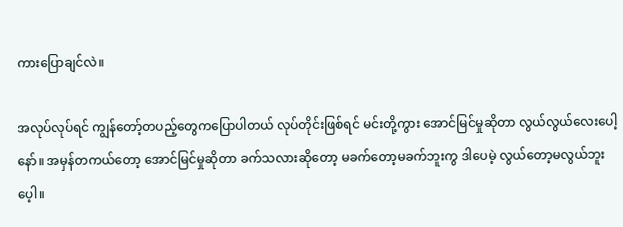ကားပြောချင်လဲ။

အလုပ်လုပ်ရင် ကျွန်တော့်တပည့်တွေကပြောပါတယ် လုပ်တိုင်းဖြစ်ရင် မင်းတို့ကွား အောင်မြင်မှုဆိုတာ လွယ်လွယ်လေးပေါ့နော်။ အမှန်တကယ်တော့ အောင်မြင်မှုဆိုတာ ခက်သလားဆိုတော့ မခက်တော့မခက်ဘူးကွ ဒါပေမဲ့ လွယ်တော့မလွယ်ဘူးပေ့ါ။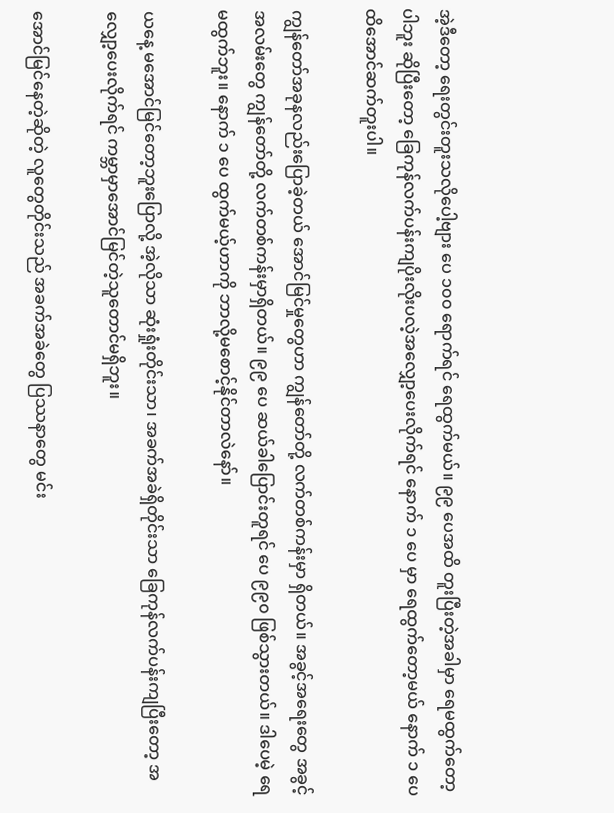အဲ့ဒီတော့ ရေးတွင်းတူးသလိုပေါ့ဗျား ပေ ၁၀၀ ရောက်ရင် ရေထွက်မယ်။ ၉၉ ပေအထိ တူးပြီးတဲ့အခါမှာ ရေမထွက်တော့ပါဘူး ဆိုပြီးတော့ ခြေကုန်လက်ပန်းကျပိုးလိုးပလဲ့အလျှော့ပေးလိုက်ရင် နောက် ၁ ပေ မှာ ရေထွက်တော့မယ် နောက် ၁ ပေထိအောင်ဆက်တူးပါ။

ကျွန်တော်အခုနလည်းပြောခဲ့တယ် အောင်မြင်မှုတွေဟာ ကျွန်တော်တို့ လက်တစ်ကန်းမှာ ရှိတယ်။ အခွင့်အရေးတွေ အခွင့်အလမ်းတွေ ကျွန်တော်တို့ လက်တစ်ကန်းမှာရှိတယ်။ ၉၉ ပေ ဆယ်ခါပြောင်းတူရင် ပေ ၉၉၀ ဖြစ်သွားတယ်။ ဒါပေမဲ့ ရေမထွက်ဘူး။ နောက် ၁ ပေ ထွက်မယ့်ဟာကို ဘာလို့မစောင့်နိုင်တာလဲနော်။

ယနေ့ မအောင်မြင်တော့ဘူးပြောလို့ အဲ့လိုသာ ဆုံးရှုံးတိုင်းသာ၊ အခက်အခဲရှိတိုင်းသာ ခြေကုန်လက်ပန်းကျပြီးတော့ အလျှော့ပေးလိုက်ရင် ကမ္ဘာမှာအောင်မြင်တဲ့သူတောင်မရှိဘူး။

အောင်မြင်နေတဲ့ဆိုတဲ့ လူတွေတိုင်းသည် အခက်အခဲတွေ ပြဿနာတွေ မင်း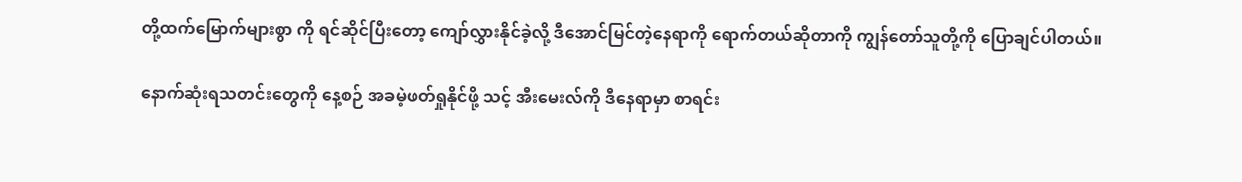တို့ထက်မြောက်များစွာ ကို ရင်ဆိုင်ပြီးတော့ ကျော်လွှားနိုင်ခဲ့လို့ ဒီအောင်မြင်တဲ့နေရာကို ရောက်တယ်ဆိုတာကို ကျွန်တော်သူတို့ကို ပြောချင်ပါတယ်။

နောက်ဆုံးရသတင်းတွေကို နေ့စဉ် အခမဲ့ဖတ်ရှုနိုင်ဖို့ သင့် အီးမေးလ်ကို ဒီနေရာမှာ စာရင်း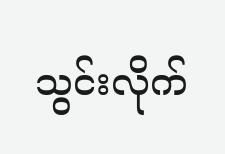သွင်းလိုက်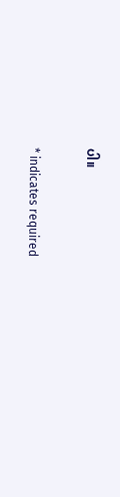ပါ။

* indicates required